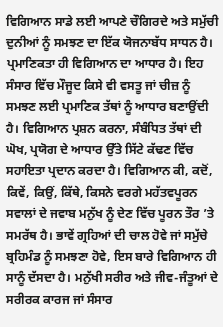ਵਿਗਿਆਨ ਸਾਡੇ ਲਈ ਆਪਣੇ ਚੌਗਿਰਦੇ ਅਤੇ ਸਮੁੱਚੀ ਦੁਨੀਆਂ ਨੂੰ ਸਮਝਣ ਦਾ ਇੱਕ ਯੋਜਨਾਬੱਧ ਸਾਧਨ ਹੈ। ਪ੍ਰਮਾਣਿਕਤਾ ਹੀ ਵਿਗਿਆਨ ਦਾ ਆਧਾਰ ਹੈ। ਇਹ ਸੰਸਾਰ ਵਿੱਚ ਮੌਜੂਦ ਕਿਸੇ ਵੀ ਵਸਤੂ ਜਾਂ ਚੀਜ਼ ਨੂੰ ਸਮਝਣ ਲਈ ਪ੍ਰਮਾਣਿਕ ਤੱਥਾਂ ਨੂੰ ਆਧਾਰ ਬਣਾਉਂਦੀ ਹੈ। ਵਿਗਿਆਨ ਪ੍ਰਸ਼ਨ ਕਰਨਾ, ਸੰਬੰਧਿਤ ਤੱਥਾਂ ਦੀ ਘੋਖ, ਪ੍ਰਯੋਗ ਦੇ ਆਧਾਰ ਉੱਤੇ ਸਿੱਟੇ ਕੱਢਣ ਵਿੱਚ ਸਹਾਇਤਾ ਪ੍ਰਦਾਨ ਕਰਦਾ ਹੈ। ਵਿਗਿਆਨ ਕੀ, ਕਦੋਂ, ਕਿਵੇਂ, ਕਿਉਂ, ਕਿੱਥੇ, ਕਿਸਨੇ ਵਰਗੇ ਮਹੱਤਵਪੂਰਨ ਸਵਾਲਾਂ ਦੇ ਜਵਾਬ ਮਨੁੱਖ ਨੂੰ ਦੇਣ ਵਿੱਚ ਪੂਰਨ ਤੌਰ ’ਤੇ ਸਮਰੱਥ ਹੈ। ਭਾਵੇਂ ਗ੍ਰਹਿਆਂ ਦੀ ਚਾਲ ਹੋਵੇ ਜਾਂ ਸਮੁੱਚੇ ਬ੍ਰਹਿਮੰਡ ਨੂੰ ਸਮਝਣਾ ਹੋਵੇ, ਇਸ ਬਾਰੇ ਵਿਗਿਆਨ ਹੀ ਸਾਨੂੰ ਦੱਸਦਾ ਹੈ। ਮਨੁੱਖੀ ਸਰੀਰ ਅਤੇ ਜੀਵ-ਜੰਤੂਆਂ ਦੇ ਸਰੀਰਕ ਕਾਰਜ ਜਾਂ ਸੰਸਾਰ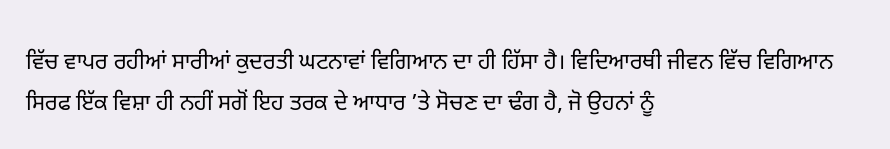ਵਿੱਚ ਵਾਪਰ ਰਹੀਆਂ ਸਾਰੀਆਂ ਕੁਦਰਤੀ ਘਟਨਾਵਾਂ ਵਿਗਿਆਨ ਦਾ ਹੀ ਹਿੱਸਾ ਹੈ। ਵਿਦਿਆਰਥੀ ਜੀਵਨ ਵਿੱਚ ਵਿਗਿਆਨ ਸਿਰਫ ਇੱਕ ਵਿਸ਼ਾ ਹੀ ਨਹੀਂ ਸਗੋਂ ਇਹ ਤਰਕ ਦੇ ਆਧਾਰ ’ਤੇ ਸੋਚਣ ਦਾ ਢੰਗ ਹੈ, ਜੋ ਉਹਨਾਂ ਨੂੰ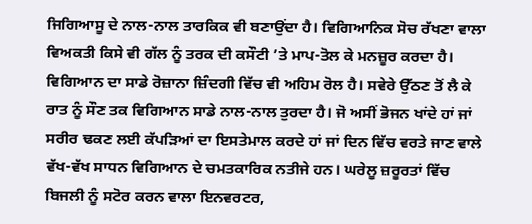ਜਿਗਿਆਸੂ ਦੇ ਨਾਲ-ਨਾਲ ਤਾਰਕਿਕ ਵੀ ਬਣਾਉਂਦਾ ਹੈ। ਵਿਗਿਆਨਿਕ ਸੋਚ ਰੱਖਣਾ ਵਾਲਾ ਵਿਅਕਤੀ ਕਿਸੇ ਵੀ ਗੱਲ ਨੂੰ ਤਰਕ ਦੀ ਕਸੌਟੀ ’ਤੇ ਮਾਪ-ਤੋਲ ਕੇ ਮਨਜ਼ੂਰ ਕਰਦਾ ਹੈ।
ਵਿਗਿਆਨ ਦਾ ਸਾਡੇ ਰੋਜ਼ਾਨਾ ਜ਼ਿੰਦਗੀ ਵਿੱਚ ਵੀ ਅਹਿਮ ਰੋਲ ਹੈ। ਸਵੇਰੇ ਉੱਠਣ ਤੋਂ ਲੈ ਕੇ ਰਾਤ ਨੂੰ ਸੌਣ ਤਕ ਵਿਗਿਆਨ ਸਾਡੇ ਨਾਲ-ਨਾਲ ਤੁਰਦਾ ਹੈ। ਜੋ ਅਸੀਂ ਭੋਜਨ ਖਾਂਦੇ ਹਾਂ ਜਾਂ ਸਰੀਰ ਢਕਣ ਲਈ ਕੱਪੜਿਆਂ ਦਾ ਇਸਤੇਮਾਲ ਕਰਦੇ ਹਾਂ ਜਾਂ ਦਿਨ ਵਿੱਚ ਵਰਤੇ ਜਾਣ ਵਾਲੇ ਵੱਖ-ਵੱਖ ਸਾਧਨ ਵਿਗਿਆਨ ਦੇ ਚਮਤਕਾਰਿਕ ਨਤੀਜੇ ਹਨ। ਘਰੇਲੂ ਜ਼ਰੂਰਤਾਂ ਵਿੱਚ ਬਿਜਲੀ ਨੂੰ ਸਟੋਰ ਕਰਨ ਵਾਲਾ ਇਨਵਰਟਰ,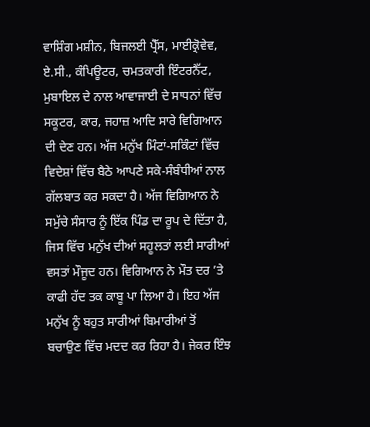ਵਾਸ਼ਿੰਗ ਮਸ਼ੀਨ, ਬਿਜਲਈ ਪ੍ਰੈੱਸ, ਮਾਈਕ੍ਰੋਵੇਵ, ਏ.ਸੀ., ਕੰਪਿਊਟਰ, ਚਮਤਕਾਰੀ ਇੰਟਰਨੈੱਟ, ਮੁਬਾਇਲ ਦੇ ਨਾਲ ਆਵਾਜਾਈ ਦੇ ਸਾਧਨਾਂ ਵਿੱਚ ਸਕੂਟਰ, ਕਾਰ, ਜਹਾਜ਼ ਆਦਿ ਸਾਰੇ ਵਿਗਿਆਨ ਦੀ ਦੇਣ ਹਨ। ਅੱਜ ਮਨੁੱਖ ਮਿੰਟਾਂ-ਸਕਿੰਟਾਂ ਵਿੱਚ ਵਿਦੇਸ਼ਾਂ ਵਿੱਚ ਬੈਠੇ ਆਪਣੇ ਸਕੇ-ਸੰਬੰਧੀਆਂ ਨਾਲ ਗੱਲਬਾਤ ਕਰ ਸਕਦਾ ਹੈ। ਅੱਜ ਵਿਗਿਆਨ ਨੇ ਸਮੁੱਚੇ ਸੰਸਾਰ ਨੂੰ ਇੱਕ ਪਿੰਡ ਦਾ ਰੂਪ ਦੇ ਦਿੱਤਾ ਹੈ, ਜਿਸ ਵਿੱਚ ਮਨੁੱਖ ਦੀਆਂ ਸਹੂਲਤਾਂ ਲਈ ਸਾਰੀਆਂ ਵਸਤਾਂ ਮੌਜੂਦ ਹਨ। ਵਿਗਿਆਨ ਨੇ ਮੌਤ ਦਰ ’ਤੇ ਕਾਫੀ ਹੱਦ ਤਕ ਕਾਬੂ ਪਾ ਲਿਆ ਹੈ। ਇਹ ਅੱਜ ਮਨੁੱਖ ਨੂੰ ਬਹੁਤ ਸਾਰੀਆਂ ਬਿਮਾਰੀਆਂ ਤੋਂ ਬਚਾਉਣ ਵਿੱਚ ਮਦਦ ਕਰ ਰਿਹਾ ਹੈ। ਜੇਕਰ ਇੰਝ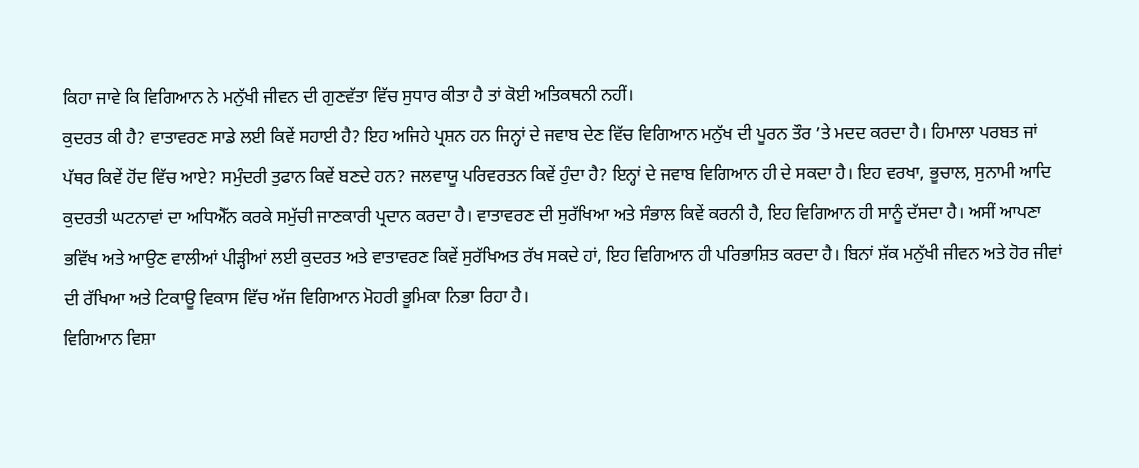ਕਿਹਾ ਜਾਵੇ ਕਿ ਵਿਗਿਆਨ ਨੇ ਮਨੁੱਖੀ ਜੀਵਨ ਦੀ ਗੁਣਵੱਤਾ ਵਿੱਚ ਸੁਧਾਰ ਕੀਤਾ ਹੈ ਤਾਂ ਕੋਈ ਅਤਿਕਥਨੀ ਨਹੀਂ।
ਕੁਦਰਤ ਕੀ ਹੈ? ਵਾਤਾਵਰਣ ਸਾਡੇ ਲਈ ਕਿਵੇਂ ਸਹਾਈ ਹੈ? ਇਹ ਅਜਿਹੇ ਪ੍ਰਸ਼ਨ ਹਨ ਜਿਨ੍ਹਾਂ ਦੇ ਜਵਾਬ ਦੇਣ ਵਿੱਚ ਵਿਗਿਆਨ ਮਨੁੱਖ ਦੀ ਪੂਰਨ ਤੌਰ ’ਤੇ ਮਦਦ ਕਰਦਾ ਹੈ। ਹਿਮਾਲਾ ਪਰਬਤ ਜਾਂ ਪੱਥਰ ਕਿਵੇਂ ਹੋਂਦ ਵਿੱਚ ਆਏ? ਸਮੁੰਦਰੀ ਤੁਫਾਨ ਕਿਵੇਂ ਬਣਦੇ ਹਨ? ਜਲਵਾਯੂ ਪਰਿਵਰਤਨ ਕਿਵੇਂ ਹੁੰਦਾ ਹੈ? ਇਨ੍ਹਾਂ ਦੇ ਜਵਾਬ ਵਿਗਿਆਨ ਹੀ ਦੇ ਸਕਦਾ ਹੈ। ਇਹ ਵਰਖਾ, ਭੂਚਾਲ, ਸੁਨਾਮੀ ਆਦਿ ਕੁਦਰਤੀ ਘਟਨਾਵਾਂ ਦਾ ਅਧਿਐੱਨ ਕਰਕੇ ਸਮੁੱਚੀ ਜਾਣਕਾਰੀ ਪ੍ਰਦਾਨ ਕਰਦਾ ਹੈ। ਵਾਤਾਵਰਣ ਦੀ ਸੁਰੱਖਿਆ ਅਤੇ ਸੰਭਾਲ ਕਿਵੇਂ ਕਰਨੀ ਹੈ, ਇਹ ਵਿਗਿਆਨ ਹੀ ਸਾਨੂੰ ਦੱਸਦਾ ਹੈ। ਅਸੀਂ ਆਪਣਾ ਭਵਿੱਖ ਅਤੇ ਆਉਣ ਵਾਲੀਆਂ ਪੀੜ੍ਹੀਆਂ ਲਈ ਕੁਦਰਤ ਅਤੇ ਵਾਤਾਵਰਣ ਕਿਵੇਂ ਸੁਰੱਖਿਅਤ ਰੱਖ ਸਕਦੇ ਹਾਂ, ਇਹ ਵਿਗਿਆਨ ਹੀ ਪਰਿਭਾਸ਼ਿਤ ਕਰਦਾ ਹੈ। ਬਿਨਾਂ ਸ਼ੱਕ ਮਨੁੱਖੀ ਜੀਵਨ ਅਤੇ ਹੋਰ ਜੀਵਾਂ ਦੀ ਰੱਖਿਆ ਅਤੇ ਟਿਕਾਊ ਵਿਕਾਸ ਵਿੱਚ ਅੱਜ ਵਿਗਿਆਨ ਮੋਹਰੀ ਭੂਮਿਕਾ ਨਿਭਾ ਰਿਹਾ ਹੈ।
ਵਿਗਿਆਨ ਵਿਸ਼ਾ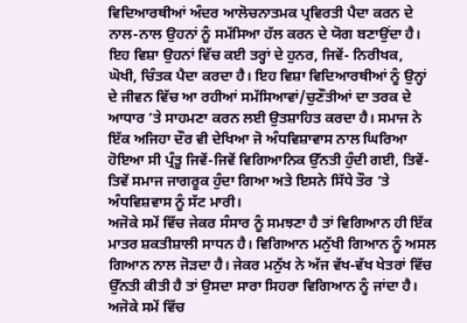ਵਿਦਿਆਰਥੀਆਂ ਅੰਦਰ ਆਲੋਚਨਾਤਮਕ ਪ੍ਰਵਿਰਤੀ ਪੈਦਾ ਕਰਨ ਦੇ ਨਾਲ-ਨਾਲ ਉਹਨਾਂ ਨੂੰ ਸਮੱਸਿਆ ਹੱਲ ਕਰਨ ਦੇ ਯੋਗ ਬਣਾਉਂਦਾ ਹੈ। ਇਹ ਵਿਸ਼ਾ ਉਹਨਾਂ ਵਿੱਚ ਕਈ ਤਰ੍ਹਾਂ ਦੇ ਹੁਨਰ, ਜਿਵੇਂ- ਨਿਰੀਖਕ, ਘੋਖੀ, ਚਿੰਤਕ ਪੈਦਾ ਕਰਦਾ ਹੈ। ਇਹ ਵਿਸ਼ਾ ਵਿਦਿਆਰਥੀਆਂ ਨੂੰ ਉਨ੍ਹਾਂ ਦੇ ਜੀਵਨ ਵਿੱਚ ਆ ਰਹੀਆਂ ਸਮੱਸਿਆਵਾਂ/ਚੁਣੌਤੀਆਂ ਦਾ ਤਰਕ ਦੇ ਆਧਾਰ ’ਤੇ ਸਾਹਮਣਾ ਕਰਨ ਲਈ ਉਤਸ਼ਾਹਿਤ ਕਰਦਾ ਹੈ। ਸਮਾਜ ਨੇ ਇੱਕ ਅਜਿਹਾ ਦੌਰ ਵੀ ਦੇਖਿਆ ਜੋ ਅੰਧਵਿਸ਼ਾਵਾਸ ਨਾਲ ਘਿਰਿਆ ਹੋਇਆ ਸੀ ਪ੍ਰੰਤੂ ਜਿਵੇਂ-ਜਿਵੇਂ ਵਿਗਿਆਨਿਕ ਉੱਨਤੀ ਹੁੰਦੀ ਗਈ, ਤਿਵੇਂ-ਤਿਵੇਂ ਸਮਾਜ ਜਾਗਰੂਕ ਹੁੰਦਾ ਗਿਆ ਅਤੇ ਇਸਨੇ ਸਿੱਧੇ ਤੌਰ ’ਤੇ ਅੰਧਵਿਸ਼ਵਾਸ ਨੂੰ ਸੱਟ ਮਾਰੀ।
ਅਜੋਕੇ ਸਮੇਂ ਵਿੱਚ ਜੇਕਰ ਸੰਸਾਰ ਨੂੰ ਸਮਝਣਾ ਹੈ ਤਾਂ ਵਿਗਿਆਨ ਹੀ ਇੱਕ ਮਾਤਰ ਸ਼ਕਤੀਸ਼ਾਲੀ ਸਾਧਨ ਹੈ। ਵਿਗਿਆਨ ਮਨੁੱਖੀ ਗਿਆਨ ਨੂੰ ਅਸਲ ਗਿਆਨ ਨਾਲ ਜੋੜਦਾ ਹੈ। ਜੇਕਰ ਮਨੁੱਖ ਨੇ ਅੱਜ ਵੱਖ-ਵੱਖ ਖੇਤਰਾਂ ਵਿੱਚ ਉੱਨਤੀ ਕੀਤੀ ਹੈ ਤਾਂ ਉਸਦਾ ਸਾਰਾ ਸਿਹਰਾ ਵਿਗਿਆਨ ਨੂੰ ਜਾਂਦਾ ਹੈ। ਅਜੋਕੇ ਸਮੇਂ ਵਿੱਚ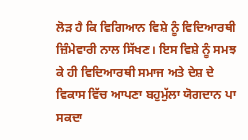ਲੋੜ ਹੈ ਕਿ ਵਿਗਿਆਨ ਵਿਸ਼ੇ ਨੂੰ ਵਿਦਿਆਰਥੀ ਜ਼ਿੰਮੇਵਾਰੀ ਨਾਲ ਸਿੱਖਣ। ਇਸ ਵਿਸ਼ੇ ਨੂੰ ਸਮਝ ਕੇ ਹੀ ਵਿਦਿਆਰਥੀ ਸਮਾਜ ਅਤੇ ਦੇਸ਼ ਦੇ ਵਿਕਾਸ ਵਿੱਚ ਆਪਣਾ ਬਹੁਮੁੱਲਾ ਯੋਗਦਾਨ ਪਾ ਸਕਦਾ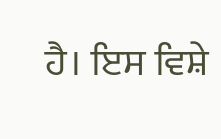ਹੈ। ਇਸ ਵਿਸ਼ੇ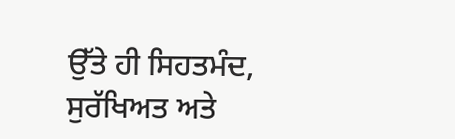ਉੱਤੇ ਹੀ ਸਿਹਤਮੰਦ, ਸੁਰੱਖਿਅਤ ਅਤੇ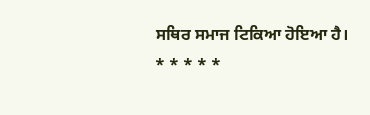ਸਥਿਰ ਸਮਾਜ ਟਿਕਿਆ ਹੋਇਆ ਹੈ।
* * * * *